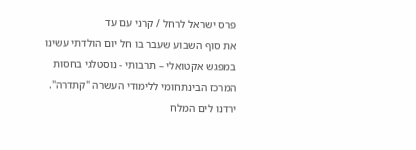פרס ישראל לרחל / קרני עם עד
את סוף השבוע שעבר בו חל יום הולדתי עשינו במפגש אקטואלי – תרבותי - נוסטלגי בחסות המרכז הבינתחומי ללימודי העשרה "קתדרה". ירדנו לים המלח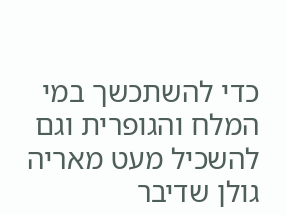כדי להשתכשך במי המלח והגופרית וגם להשכיל מעט מאריה גולן שדיבר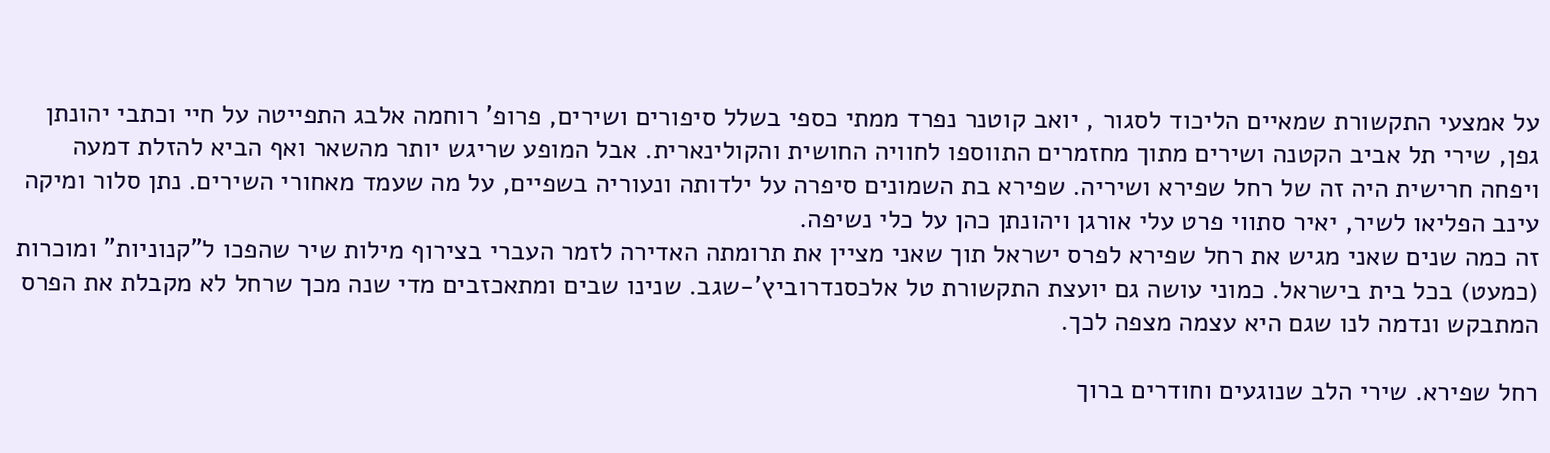על אמצעי התקשורת שמאיים הליכוד לסגור , יואב קוטנר נפרד ממתי כספי בשלל סיפורים ושירים, פרופ' רוחמה אלבג התפייטה על חיי וכתבי יהונתן גפן, שירי תל אביב הקטנה ושירים מתוך מחזמרים התווספו לחוויה החושית והקולינארית. אבל המופע שריגש יותר מהשאר ואף הביא להזלת דמעה ויפחה חרישית היה זה של רחל שפירא ושיריה. שפירא בת השמונים סיפרה על ילדותה ונעוריה בשפיים, על מה שעמד מאחורי השירים. נתן סלור ומיקה עינב הפליאו לשיר, יאיר סתווי פרט עלי אורגן ויהונתן כהן על כלי נשיפה.
זה כמה שנים שאני מגיש את רחל שפירא לפרס ישראל תוך שאני מציין את תרומתה האדירה לזמר העברי בצירוף מילות שיר שהפכו ל"קנוניות" ומוכרות (כמעט) בכל בית בישראל. כמוני עושה גם יועצת התקשורת טל אלכסנדרוביץ'-שגב. שנינו שבים ומתאכזבים מדי שנה מכך שרחל לא מקבלת את הפרס המתבקש ונדמה לנו שגם היא עצמה מצפה לכך.

רחל שפירא. שירי הלב שנוגעים וחודרים ברוך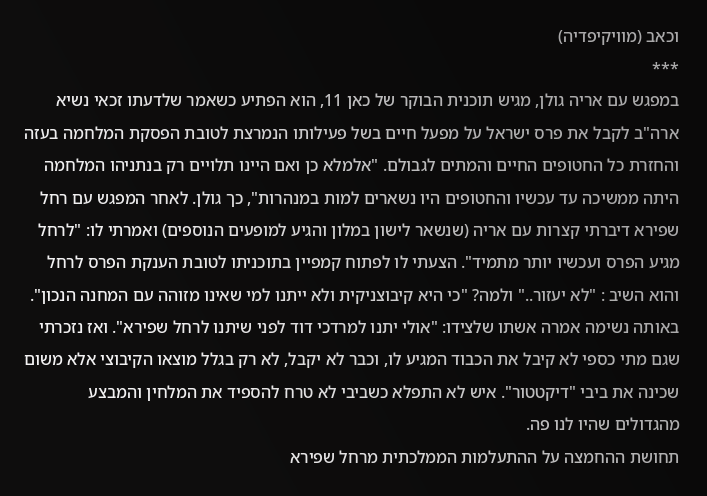וכאב (מוויקיפדיה)
***
במפגש עם אריה גולן, מגיש תוכנית הבוקר של כאן 11, הוא הפתיע כשאמר שלדעתו זכאי נשיא ארה"ב לקבל את פרס ישראל על מפעל חיים בשל פעילותו הנמרצת לטובת הפסקת המלחמה בעזה והחזרת כל החטופים החיים והמתים לגבולם. "אלמלא כן ואם היינו תלויים רק בנתניהו המלחמה היתה ממשיכה עד עכשיו והחטופים היו נשארים למות במנהרות", כך גולן. לאחר המפגש עם רחל שפירא דיברתי קצרות עם אריה (שנשאר לישון במלון והגיע למופעים הנוספים) ואמרתי לו: "לרחל מגיע הפרס ועכשיו יותר מתמיד". הצעתי לו לפתוח קמפיין בתוכניתו לטובת הענקת הפרס לרחל והוא השיב : "לא יעזור.." ולמה? "כי היא קיבוצניקית ולא ייתנו למי שאינו מזוהה עם המחנה הנכון".
באותה נשימה אמרה אשתו שלצידו: "אולי יתנו למרדכי דוד לפני שיתנו לרחל שפירא". ואז נזכרתי שגם מתי כספי לא קיבל את הכבוד המגיע לו, וכבר לא יקבל, לא רק בגלל מוצאו הקיבוצי אלא משום שכינה את ביבי "דיקטטור". איש לא התפלא כשביבי לא טרח להספיד את המלחין והמבצע מהגדולים שהיו לנו פה.
תחושת ההחמצה על ההתעלמות הממלכתית מרחל שפירא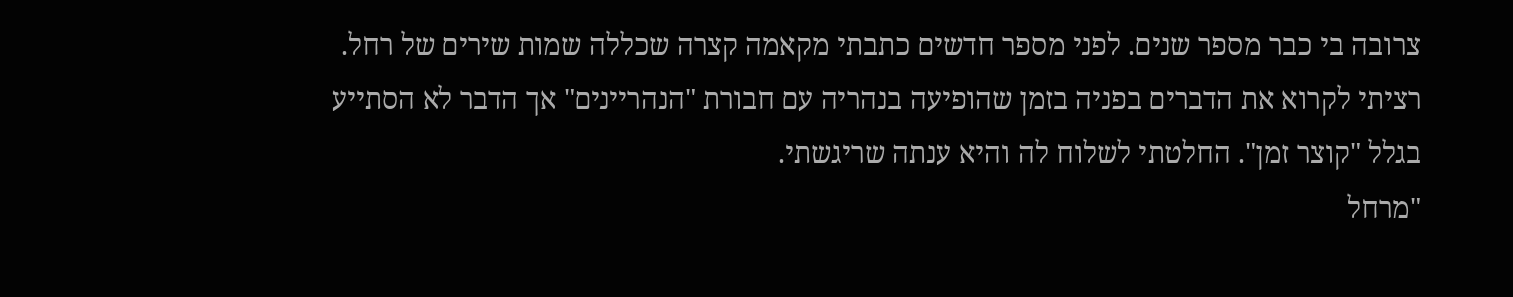צרובה בי כבר מספר שנים. לפני מספר חדשים כתבתי מקאמה קצרה שכללה שמות שירים של רחל. רציתי לקרוא את הדברים בפניה בזמן שהופיעה בנהריה עם חבורת "הנהריינים" אך הדבר לא הסתייע בגלל "קוצר זמן". החלטתי לשלוח לה והיא ענתה שריגשתי.
"מרחל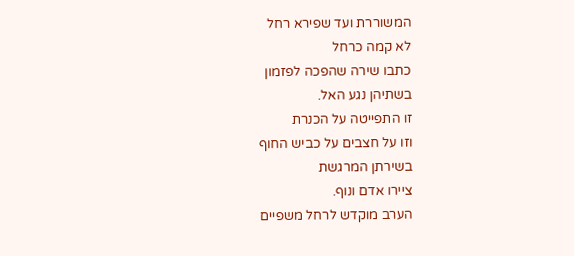המשוררת ועד שפירא רחל
לא קמה כרחל
כתבו שירה שהפכה לפזמון
בשתיהן נגע האל.
זו התפייטה על הכנרת
וזו על חצבים על כביש החוף
בשירתן המרגשת
ציירו אדם ונוף.
הערב מוקדש לרחל משפיים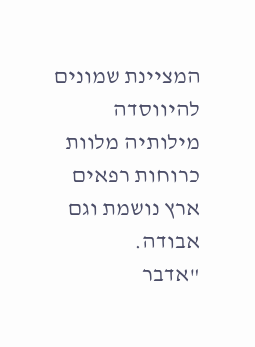המציינת שמונים להיווסדה
מילותיה מלוות כרוחות רפאים
ארץ נושמת וגם אבודה.
"אדבר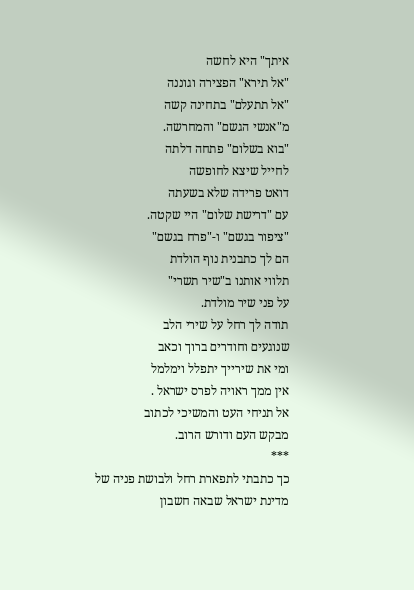איתך" היא לחשה
"אל תירא" הפצירה וגוננה
"אל תתעלם" בתחינה קשה
מ"אנשי הגשם" והמחרשה.
"בוא בשלום" פתחה דלתה
לחייל שיצא לחופשה
דואט פרידה שלא בשעתה
עם "דרישת שלום" היי שקטה.
"ציפור בגשם" ו-"פרח בגשם"
הם לך כתבנית נוף הולדת
תלווי אותנו ב"שיר תשרי"
על פני שיר מולדת.
תודה לך רחל על שירי הלב
שנוגעים וחודרים ברוך וכאב
ומי את שירייך יתפלל וימלמל
אין ממך ראויה לפרס ישראל .
אל תניחי העט והמשיכי לכתוב
מבקש העם ודורש הרוב.
***
כך כתבתי לתפארת רחל ולבושת פניה של מדינת ישראל שבאה חשבון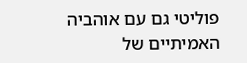פוליטי גם עם אוהביה האמיתיים של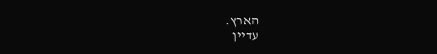הארץ.
עדיין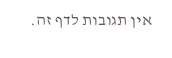אין תגובות לדף זה.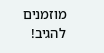מוזמנים להגיב!